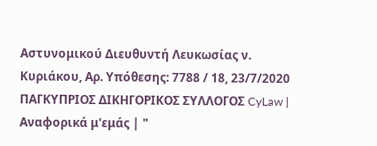Αστυνομικού Διευθυντή Λευκωσίας ν. Κυριάκου, Αρ. Υπόθεσης: 7788 / 18, 23/7/2020 ΠΑΓΚΥΠΡΙΟΣ ΔΙΚΗΓΟΡΙΚΟΣ ΣΥΛΛΟΓΟΣ CyLaw | Αναφορικά μ'εμάς | "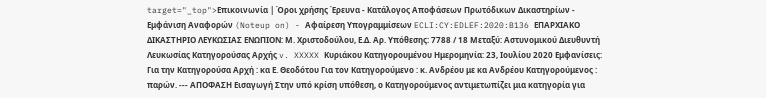target="_top">Επικοινωνία | Όροι χρήσης Έρευνα - Κατάλογος Αποφάσεων Πρωτόδικων Δικαστηρίων - Εμφάνιση Αναφορών (Noteup on) - Αφαίρεση Υπογραμμίσεων ECLI:CY:EDLEF:2020:B136 ΕΠΑΡΧΙΑΚΟ ΔΙΚΑΣΤΗΡΙΟ ΛΕΥΚΩΣΙΑΣ ΕΝΩΠΙΟΝ: Μ. Χριστοδούλου, Ε.Δ. Αρ. Υπόθεσης: 7788 / 18 Μεταξύ: Αστυνομικού Διευθυντή Λευκωσίας Κατηγορούσας Αρχής v. XXXXX Κυριάκου Κατηγορουμένου Ημερομηνία: 23, Ιουλίου 2020 Εμφανίσεις: Για την Κατηγορούσα Αρχή : κα Ε. Θεοδότου Για τον Κατηγορούμενο : κ. Ανδρέου με κα Ανδρέου Κατηγορούμενος : παρών. --- ΑΠΟΦΑΣΗ Εισαγωγή Στην υπό κρίση υπόθεση, ο Κατηγορούμενος αντιμετωπίζει μια κατηγορία για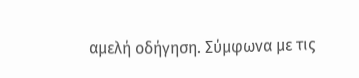αμελή οδήγηση. Σύμφωνα με τις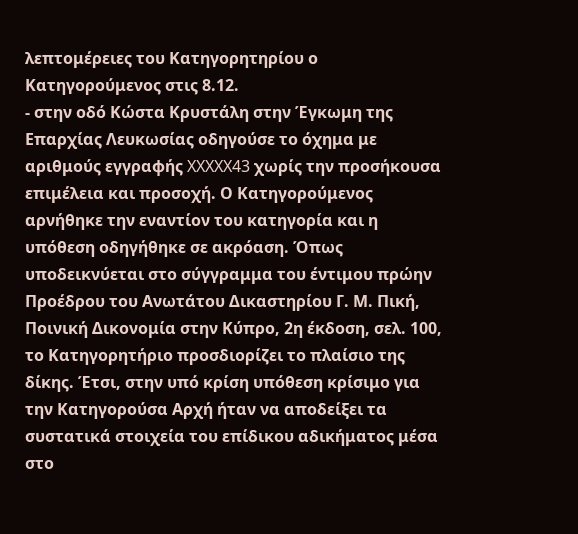λεπτομέρειες του Κατηγορητηρίου ο Κατηγορούμενος στις 8.12.
- στην οδό Κώστα Κρυστάλη στην Έγκωμη της Επαρχίας Λευκωσίας οδηγούσε το όχημα με αριθμούς εγγραφής XXXXX43 χωρίς την προσήκουσα επιμέλεια και προσοχή. Ο Κατηγορούμενος αρνήθηκε την εναντίον του κατηγορία και η υπόθεση οδηγήθηκε σε ακρόαση. Όπως υποδεικνύεται στο σύγγραμμα του έντιμου πρώην Προέδρου του Ανωτάτου Δικαστηρίου Γ. Μ. Πική, Ποινική Δικονομία στην Κύπρο, 2η έκδοση, σελ. 100, το Κατηγορητήριο προσδιορίζει το πλαίσιο της δίκης. Έτσι, στην υπό κρίση υπόθεση κρίσιμο για την Κατηγορούσα Αρχή ήταν να αποδείξει τα συστατικά στοιχεία του επίδικου αδικήματος μέσα στο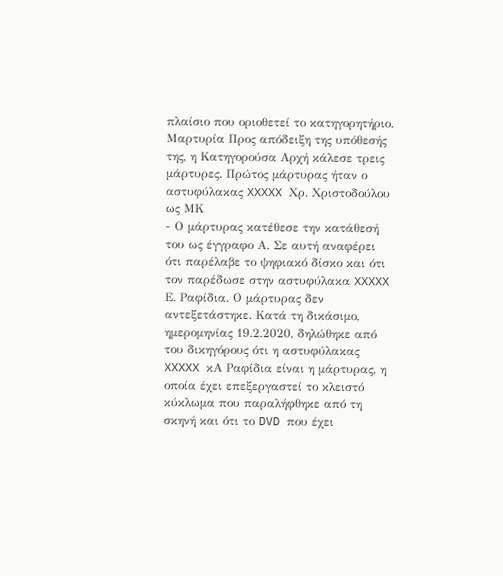πλαίσιο που οριοθετεί το κατηγορητήριο. Μαρτυρία Προς απόδειξη της υπόθεσής της, η Κατηγορούσα Αρχή κάλεσε τρεις μάρτυρες. Πρώτος μάρτυρας ήταν ο αστυφύλακας XXXXX Χρ. Χριστοδούλου ως ΜΚ
- Ο μάρτυρας κατέθεσε την κατάθεσή του ως έγγραφο Α. Σε αυτή αναφέρει ότι παρέλαβε το ψηφιακό δίσκο και ότι τον παρέδωσε στην αστυφύλακα XXXXX Ε. Ραφίδια. Ο μάρτυρας δεν αντεξετάστηκε. Κατά τη δικάσιμο, ημερομηνίας 19.2.2020, δηλώθηκε από του δικηγόρους ότι η αστυφύλακας XXXXX κΑ Ραφίδια είναι η μάρτυρας, η οποία έχει επεξεργαστεί το κλειστό κύκλωμα που παραλήφθηκε από τη σκηνή και ότι το DVD που έχει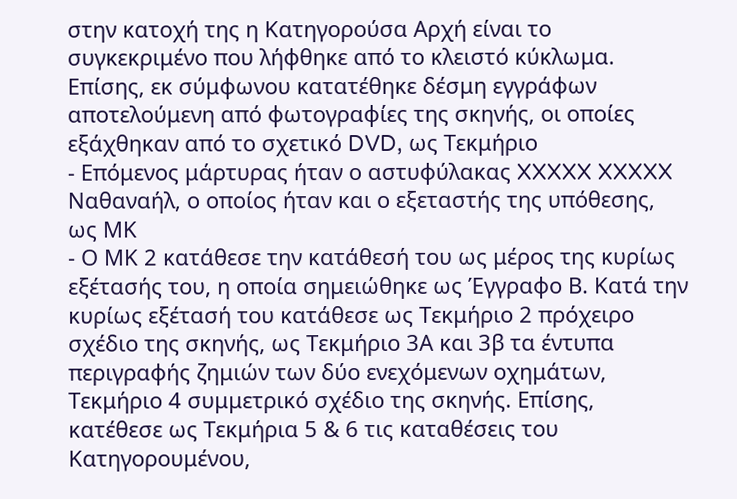στην κατοχή της η Κατηγορούσα Αρχή είναι το συγκεκριμένο που λήφθηκε από το κλειστό κύκλωμα. Επίσης, εκ σύμφωνου κατατέθηκε δέσμη εγγράφων αποτελούμενη από φωτογραφίες της σκηνής, οι οποίες εξάχθηκαν από το σχετικό DVD, ως Τεκμήριο
- Επόμενος μάρτυρας ήταν ο αστυφύλακας XXXXX XXXXX Ναθαναήλ, ο οποίος ήταν και ο εξεταστής της υπόθεσης, ως ΜΚ
- Ο ΜΚ 2 κατάθεσε την κατάθεσή του ως μέρος της κυρίως εξέτασής του, η οποία σημειώθηκε ως Έγγραφο Β. Κατά την κυρίως εξέτασή του κατάθεσε ως Τεκμήριο 2 πρόχειρο σχέδιο της σκηνής, ως Τεκμήριο 3Α και 3β τα έντυπα περιγραφής ζημιών των δύο ενεχόμενων οχημάτων, Τεκμήριο 4 συμμετρικό σχέδιο της σκηνής. Επίσης, κατέθεσε ως Τεκμήρια 5 & 6 τις καταθέσεις του Κατηγορουμένου,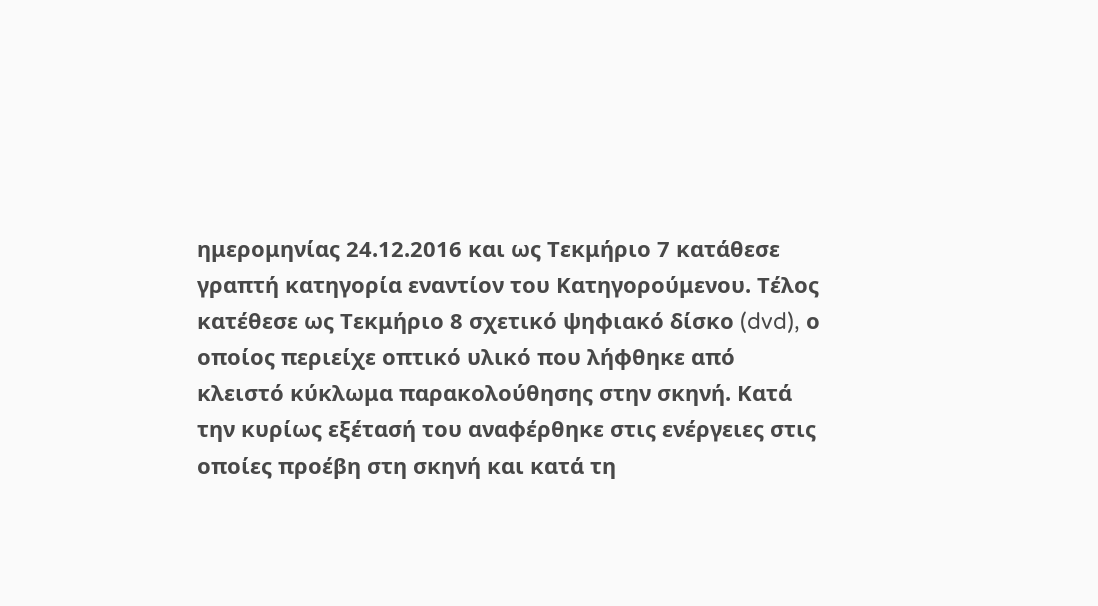ημερομηνίας 24.12.2016 και ως Τεκμήριο 7 κατάθεσε γραπτή κατηγορία εναντίον του Κατηγορούμενου. Τέλος κατέθεσε ως Τεκμήριο 8 σχετικό ψηφιακό δίσκο (dvd), ο οποίος περιείχε οπτικό υλικό που λήφθηκε από κλειστό κύκλωμα παρακολούθησης στην σκηνή. Κατά την κυρίως εξέτασή του αναφέρθηκε στις ενέργειες στις οποίες προέβη στη σκηνή και κατά τη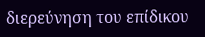διερεύνηση του επίδικου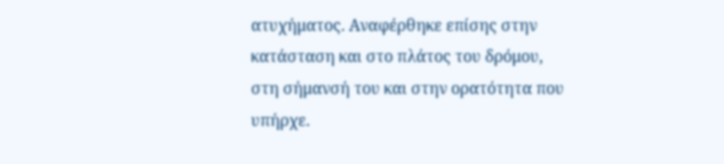ατυχήματος. Αναφέρθηκε επίσης στην κατάσταση και στο πλάτος του δρόμου, στη σήμανσή του και στην ορατότητα που υπήρχε.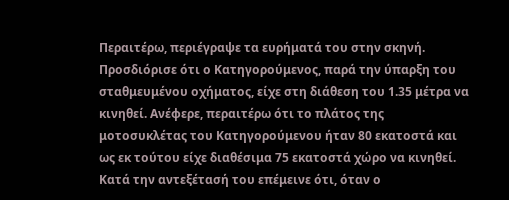Περαιτέρω, περιέγραψε τα ευρήματά του στην σκηνή. Προσδιόρισε ότι ο Κατηγορούμενος, παρά την ύπαρξη του σταθμευμένου οχήματος, είχε στη διάθεση του 1.35 μέτρα να κινηθεί. Ανέφερε, περαιτέρω ότι το πλάτος της μοτοσυκλέτας του Κατηγορούμενου ήταν 80 εκατοστά και ως εκ τούτου είχε διαθέσιμα 75 εκατοστά χώρο να κινηθεί. Κατά την αντεξέτασή του επέμεινε ότι, όταν ο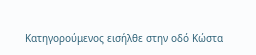Κατηγορούμενος εισήλθε στην οδό Κώστα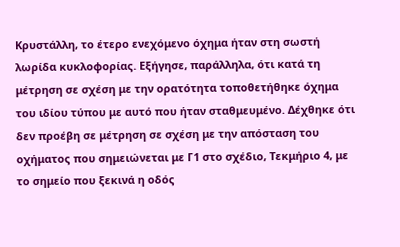Κρυστάλλη, το έτερο ενεχόμενο όχημα ήταν στη σωστή λωρίδα κυκλοφορίας. Εξήγησε, παράλληλα, ότι κατά τη μέτρηση σε σχέση με την ορατότητα τοποθετήθηκε όχημα του ιδίου τύπου με αυτό που ήταν σταθμευμένο. Δέχθηκε ότι δεν προέβη σε μέτρηση σε σχέση με την απόσταση του οχήματος που σημειώνεται με Γ1 στο σχέδιο, Τεκμήριο 4, με το σημείο που ξεκινά η οδός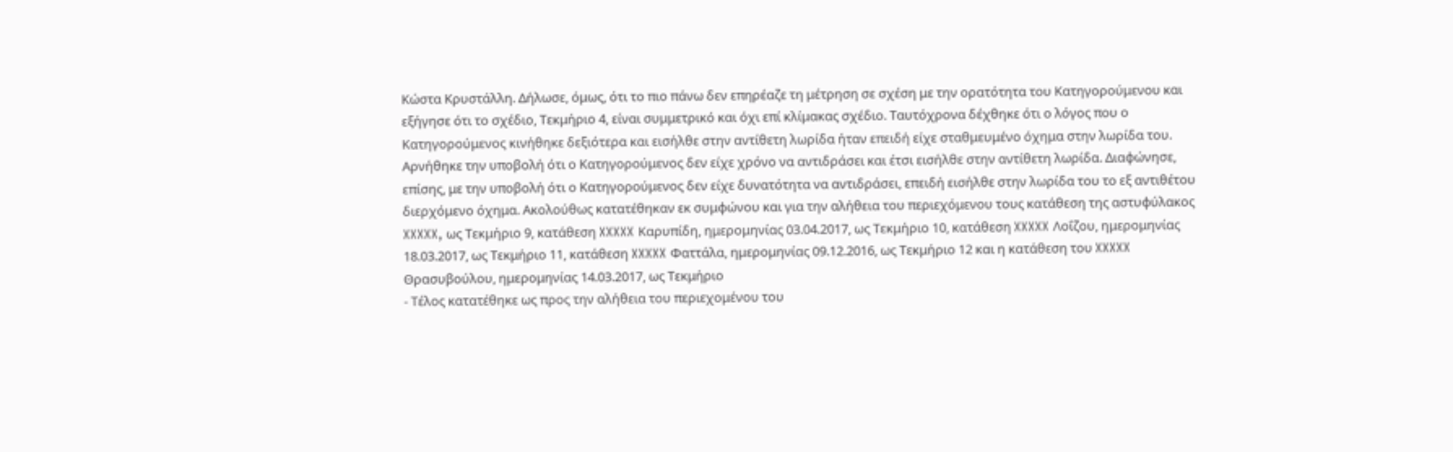Κώστα Κρυστάλλη. Δήλωσε, όμως, ότι το πιο πάνω δεν επηρέαζε τη μέτρηση σε σχέση με την ορατότητα του Κατηγορούμενου και εξήγησε ότι το σχέδιο, Τεκμήριο 4, είναι συμμετρικό και όχι επί κλίμακας σχέδιο. Ταυτόχρονα δέχθηκε ότι ο λόγος που ο Κατηγορούμενος κινήθηκε δεξιότερα και εισήλθε στην αντίθετη λωρίδα ήταν επειδή είχε σταθμευμένο όχημα στην λωρίδα του. Αρνήθηκε την υποβολή ότι ο Κατηγορούμενος δεν είχε χρόνο να αντιδράσει και έτσι εισήλθε στην αντίθετη λωρίδα. Διαφώνησε, επίσης, με την υποβολή ότι ο Κατηγορούμενος δεν είχε δυνατότητα να αντιδράσει, επειδή εισήλθε στην λωρίδα του το εξ αντιθέτου διερχόμενο όχημα. Ακολούθως κατατέθηκαν εκ συμφώνου και για την αλήθεια του περιεχόμενου τους κατάθεση της αστυφύλακος XXXXX, ως Τεκμήριο 9, κατάθεση XXXXX Καρυπίδη, ημερομηνίας 03.04.2017, ως Τεκμήριο 10, κατάθεση XXXXX Λοΐζου, ημερομηνίας 18.03.2017, ως Τεκμήριο 11, κατάθεση XXXXX Φαττάλα, ημερομηνίας 09.12.2016, ως Τεκμήριο 12 και η κατάθεση του XXXXX Θρασυβούλου, ημερομηνίας 14.03.2017, ως Τεκμήριο
- Τέλος κατατέθηκε ως προς την αλήθεια του περιεχομένου του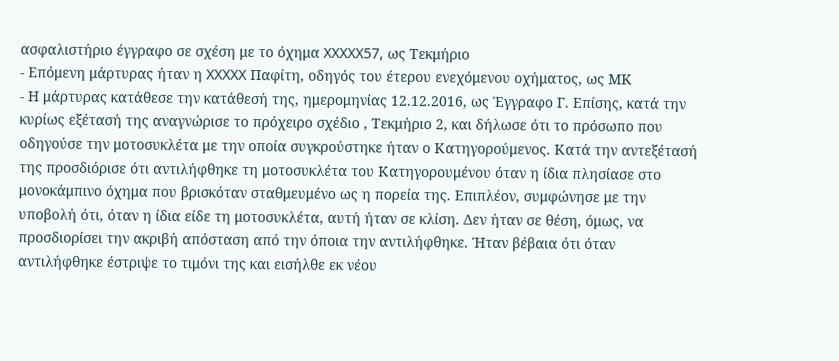ασφαλιστήριο έγγραφο σε σχέση με το όχημα XXXXX57, ως Τεκμήριο
- Επόμενη μάρτυρας ήταν η XXXXX Παφίτη, οδηγός του έτερου ενεχόμενου οχήματος, ως ΜΚ
- Η μάρτυρας κατάθεσε την κατάθεσή της, ημερομηνίας 12.12.2016, ως Έγγραφο Γ. Επίσης, κατά την κυρίως εξέτασή της αναγνώρισε το πρόχειρο σχέδιο , Τεκμήριο 2, και δήλωσε ότι το πρόσωπο που οδηγούσε την μοτοσυκλέτα με την οποία συγκρούστηκε ήταν ο Κατηγορούμενος. Κατά την αντεξέτασή της προσδιόρισε ότι αντιλήφθηκε τη μοτοσυκλέτα του Κατηγορουμένου όταν η ίδια πλησίασε στο μονοκάμπινο όχημα που βρισκόταν σταθμευμένο ως η πορεία της. Επιπλέον, συμφώνησε με την υποβολή ότι, όταν η ίδια είδε τη μοτοσυκλέτα, αυτή ήταν σε κλίση. Δεν ήταν σε θέση, όμως, να προσδιορίσει την ακριβή απόσταση από την όποια την αντιλήφθηκε. Ήταν βέβαια ότι όταν αντιλήφθηκε έστριψε το τιμόνι της και εισήλθε εκ νέου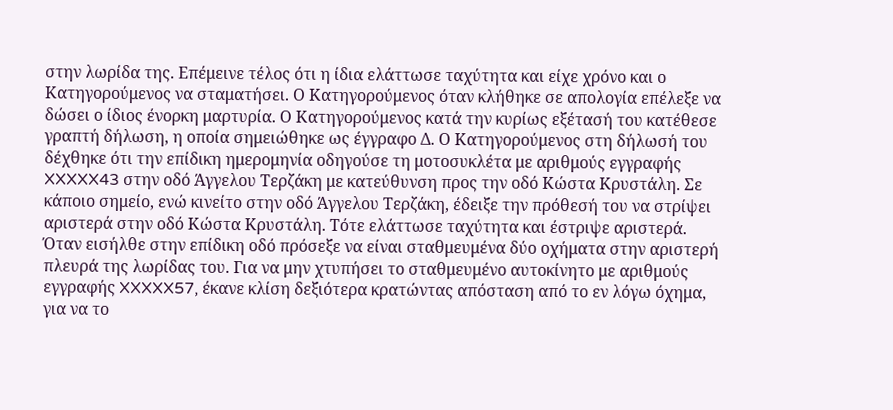στην λωρίδα της. Επέμεινε τέλος ότι η ίδια ελάττωσε ταχύτητα και είχε χρόνο και ο Κατηγορούμενος να σταματήσει. Ο Κατηγορούμενος όταν κλήθηκε σε απολογία επέλεξε να δώσει ο ίδιος ένορκη μαρτυρία. Ο Κατηγορούμενος κατά την κυρίως εξέτασή του κατέθεσε γραπτή δήλωση, η οποία σημειώθηκε ως έγγραφο Δ. Ο Κατηγορούμενος στη δήλωσή του δέχθηκε ότι την επίδικη ημερομηνία οδηγούσε τη μοτοσυκλέτα με αριθμούς εγγραφής XXXXX43 στην οδό Άγγελου Τερζάκη με κατεύθυνση προς την οδό Κώστα Κρυστάλη. Σε κάποιο σημείο, ενώ κινείτο στην οδό Άγγελου Τερζάκη, έδειξε την πρόθεσή του να στρίψει αριστερά στην οδό Κώστα Κρυστάλη. Τότε ελάττωσε ταχύτητα και έστριψε αριστερά. Όταν εισήλθε στην επίδικη οδό πρόσεξε να είναι σταθμευμένα δύο οχήματα στην αριστερή πλευρά της λωρίδας του. Για να μην χτυπήσει το σταθμευμένο αυτοκίνητο με αριθμούς εγγραφής XXXXX57, έκανε κλίση δεξιότερα κρατώντας απόσταση από το εν λόγω όχημα, για να το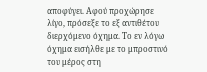αποφύγει. Αφού προχώρησε λίγο, πρόσεξε το εξ αντιθέτου διερχόμενο όχημα. Το εν λόγω όχημα εισήλθε με το μπροστινό του μέρος στη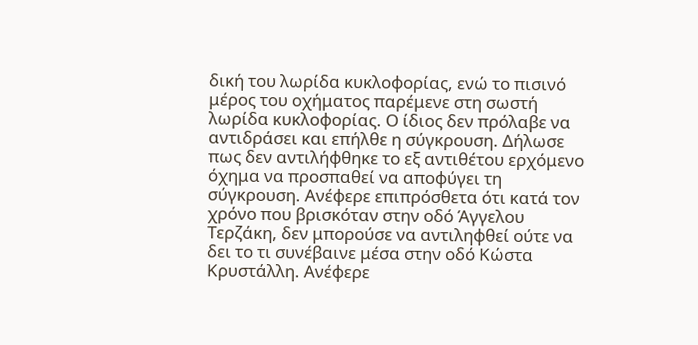δική του λωρίδα κυκλοφορίας, ενώ το πισινό μέρος του οχήματος παρέμενε στη σωστή λωρίδα κυκλοφορίας. Ο ίδιος δεν πρόλαβε να αντιδράσει και επήλθε η σύγκρουση. Δήλωσε πως δεν αντιλήφθηκε το εξ αντιθέτου ερχόμενο όχημα να προσπαθεί να αποφύγει τη σύγκρουση. Ανέφερε επιπρόσθετα ότι κατά τον χρόνο που βρισκόταν στην οδό Άγγελου Τερζάκη, δεν μπορούσε να αντιληφθεί ούτε να δει το τι συνέβαινε μέσα στην οδό Κώστα Κρυστάλλη. Ανέφερε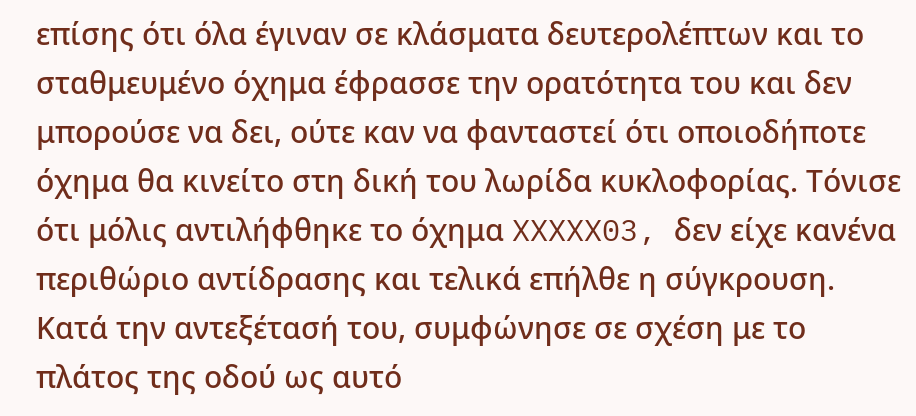επίσης ότι όλα έγιναν σε κλάσματα δευτερολέπτων και το σταθμευμένο όχημα έφρασσε την ορατότητα του και δεν μπορούσε να δει, ούτε καν να φανταστεί ότι οποιοδήποτε όχημα θα κινείτο στη δική του λωρίδα κυκλοφορίας. Τόνισε ότι μόλις αντιλήφθηκε το όχημα XXXXX03, δεν είχε κανένα περιθώριο αντίδρασης και τελικά επήλθε η σύγκρουση. Κατά την αντεξέτασή του, συμφώνησε σε σχέση με το πλάτος της οδού ως αυτό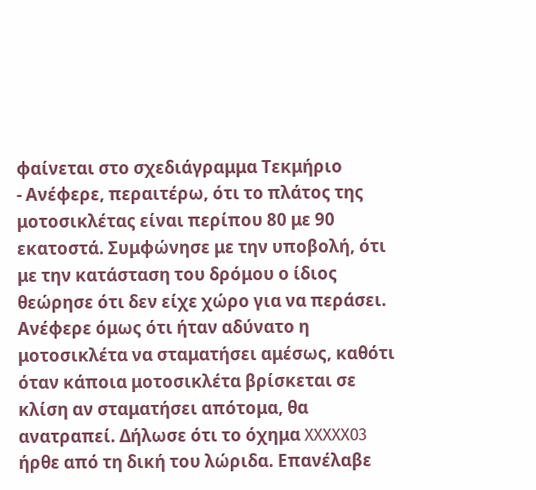φαίνεται στο σχεδιάγραμμα Τεκμήριο
- Ανέφερε, περαιτέρω, ότι το πλάτος της μοτοσικλέτας είναι περίπου 80 με 90 εκατοστά. Συμφώνησε με την υποβολή, ότι με την κατάσταση του δρόμου ο ίδιος θεώρησε ότι δεν είχε χώρο για να περάσει. Ανέφερε όμως ότι ήταν αδύνατο η μοτοσικλέτα να σταματήσει αμέσως, καθότι όταν κάποια μοτοσικλέτα βρίσκεται σε κλίση αν σταματήσει απότομα, θα ανατραπεί. Δήλωσε ότι το όχημα XXXXX03 ήρθε από τη δική του λώριδα. Επανέλαβε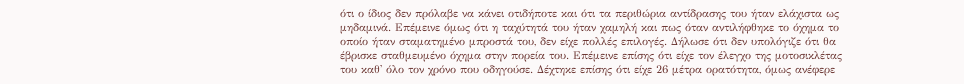ότι ο ίδιος δεν πρόλαβε να κάνει οτιδήποτε και ότι τα περιθώρια αντίδρασης του ήταν ελάχιστα ως μηδαμινά. Επέμεινε όμως ότι η ταχύτητά του ήταν χαμηλή και πως όταν αντιλήφθηκε το όχημα το οποίο ήταν σταματημένο μπροστά του, δεν είχε πολλές επιλογές. Δήλωσε ότι δεν υπολόγιζε ότι θα έβρισκε σταθμευμένο όχημα στην πορεία του. Επέμεινε επίσης ότι είχε τον έλεγχο της μοτοσικλέτας του καθ' όλο τον χρόνο που οδηγούσε. Δέχτηκε επίσης ότι είχε 26 μέτρα ορατότητα, όμως ανέφερε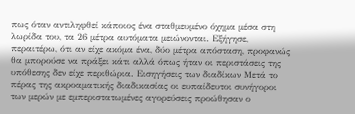πως όταν αντιληφθεί κάποιος ένα σταθμευμένο όχημα μέσα στη λωρίδα του, τα 26 μέτρα αυτόματα μειώνονται. Εξήγησε, περαιτέρω, ότι αν είχε ακόμα ένα, δύο μέτρα απόσταση, προφανώς θα μπορούσε να πράξει κάτι αλλά όπως ήταν οι περιστάσεις της υπόθεσης δεν είχε περιθώρια. Εισηγήσεις των διαδίκων Μετά το πέρας της ακροαματικής διαδικασίας οι ευπαίδευτοι συνήγοροι των μερών με εμπεριστατωμένες αγορεύσεις προώθησαν ο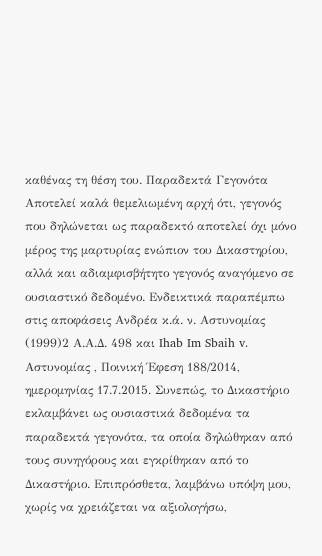καθένας τη θέση του. Παραδεκτά Γεγονότα Αποτελεί καλά θεμελιωμένη αρχή ότι, γεγονός που δηλώνεται ως παραδεκτό αποτελεί όχι μόνο μέρος της μαρτυρίας ενώπιον του Δικαστηρίου, αλλά και αδιαμφισβήτητο γεγονός αναγόμενο σε ουσιαστικό δεδομένο. Ενδεικτικά παραπέμπω στις αποφάσεις Ανδρέα κ.ά. ν. Αστυνομίας
(1999)2 Α.Α.Δ. 498 και Ihab Im Sbaih v. Αστυνομίας , Ποινική Έφεση 188/2014, ημερομηνίας 17.7.2015. Συνεπώς, το Δικαστήριο εκλαμβάνει ως ουσιαστικά δεδομένα τα παραδεκτά γεγονότα, τα οποία δηλώθηκαν από τους συνηγόρους και εγκρίθηκαν από το Δικαστήριο. Επιπρόσθετα, λαμβάνω υπόψη μου, χωρίς να χρειάζεται να αξιολογήσω,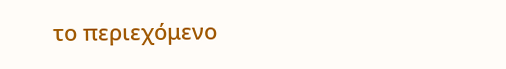το περιεχόμενο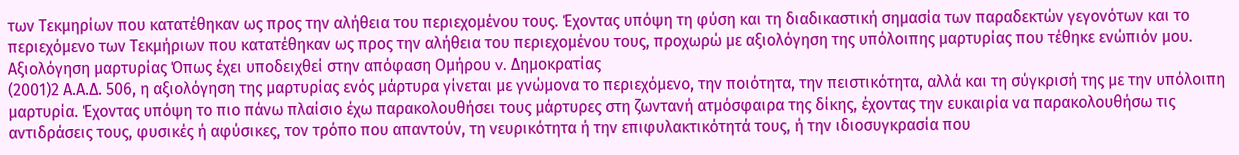των Τεκμηρίων που κατατέθηκαν ως προς την αλήθεια του περιεχομένου τους. Έχοντας υπόψη τη φύση και τη διαδικαστική σημασία των παραδεκτών γεγονότων και το περιεχόμενο των Τεκμήριων που κατατέθηκαν ως προς την αλήθεια του περιεχομένου τους, προχωρώ με αξιολόγηση της υπόλοιπης μαρτυρίας που τέθηκε ενώπιόν μου. Αξιολόγηση μαρτυρίας Όπως έχει υποδειχθεί στην απόφαση Ομήρου v. Δημοκρατίας
(2001)2 Α.Α.Δ. 506, η αξιολόγηση της μαρτυρίας ενός μάρτυρα γίνεται με γνώμονα το περιεχόμενο, την ποιότητα, την πειστικότητα, αλλά και τη σύγκρισή της με την υπόλοιπη μαρτυρία. Έχοντας υπόψη το πιο πάνω πλαίσιο έχω παρακολουθήσει τους μάρτυρες στη ζωντανή ατμόσφαιρα της δίκης, έχοντας την ευκαιρία να παρακολουθήσω τις αντιδράσεις τους, φυσικές ή αφύσικες, τον τρόπο που απαντούν, τη νευρικότητα ή την επιφυλακτικότητά τους, ή την ιδιοσυγκρασία που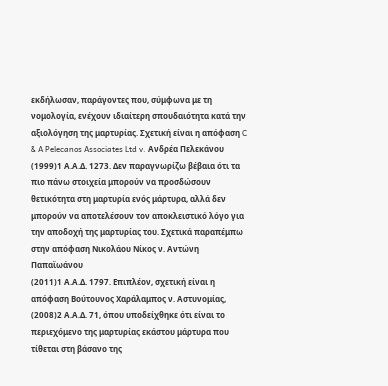εκδήλωσαν, παράγοντες που, σύμφωνα με τη νομολογία, ενέχουν ιδιαίτερη σπουδαιότητα κατά την αξιολόγηση της μαρτυρίας. Σχετική είναι η απόφαση C & A Pelecanos Associates Ltd v. Ανδρέα Πελεκάνου
(1999)1 Α.Α.Δ. 1273. Δεν παραγνωρίζω βέβαια ότι τα πιο πάνω στοιχεία μπορούν να προσδώσουν θετικότητα στη μαρτυρία ενός μάρτυρα, αλλά δεν μπορούν να αποτελέσουν τον αποκλειστικό λόγο για την αποδοχή της μαρτυρίας του. Σχετικά παραπέμπω στην απόφαση Νικολάου Νίκος ν. Aντώνη Παπαϊωάνου
(2011)1 Α.Α.Δ. 1797. Επιπλέον, σχετική είναι η απόφαση Βούτουνος Χαράλαμπος ν. Αστυνομίας,
(2008)2 Α.Α.Δ. 71, όπου υποδείχθηκε ότι είναι το περιεχόμενο της μαρτυρίας εκάστου μάρτυρα που τίθεται στη βάσανο της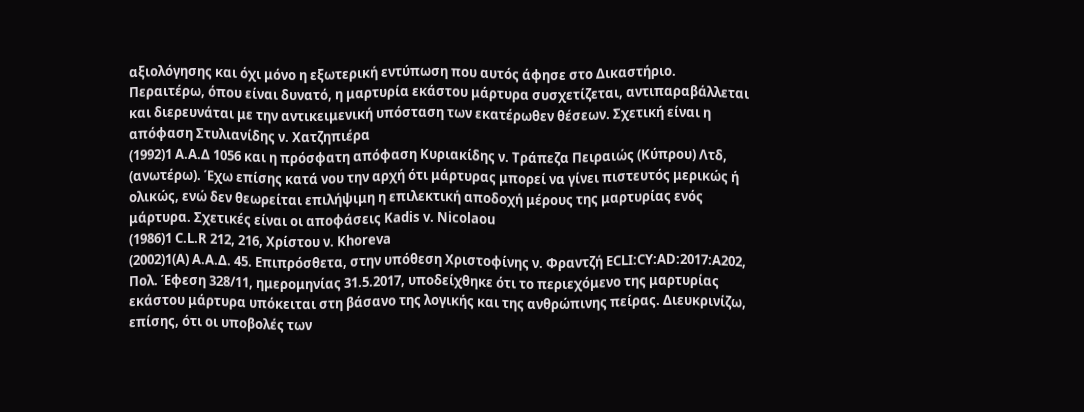αξιολόγησης και όχι μόνο η εξωτερική εντύπωση που αυτός άφησε στο Δικαστήριο. Περαιτέρω, όπου είναι δυνατό, η μαρτυρία εκάστου μάρτυρα συσχετίζεται, αντιπαραβάλλεται και διερευνάται με την αντικειμενική υπόσταση των εκατέρωθεν θέσεων. Σχετική είναι η απόφαση Στυλιανίδης ν. Χατζηπιέρα
(1992)1 Α.Α.Δ 1056 και η πρόσφατη απόφαση Κυριακίδης ν. Τράπεζα Πειραιώς (Κύπρου) Λτδ, (ανωτέρω). Έχω επίσης κατά νου την αρχή ότι μάρτυρας μπορεί να γίνει πιστευτός μερικώς ή ολικώς, ενώ δεν θεωρείται επιλήψιμη η επιλεκτική αποδοχή μέρους της μαρτυρίας ενός μάρτυρα. Σχετικές είναι οι αποφάσεις Kadis v. Nicolaou
(1986)1 C.L.R 212, 216, Χρίστου ν. Khoreva
(2002)1(A) Α.Α.Δ. 45. Επιπρόσθετα, στην υπόθεση Χριστοφίνης ν. Φραντζή ECLI:CY:AD:2017:A202, Πολ. Έφεση 328/11, ημερομηνίας 31.5.2017, υποδείχθηκε ότι το περιεχόμενο της μαρτυρίας εκάστου μάρτυρα υπόκειται στη βάσανο της λογικής και της ανθρώπινης πείρας. Διευκρινίζω, επίσης, ότι οι υποβολές των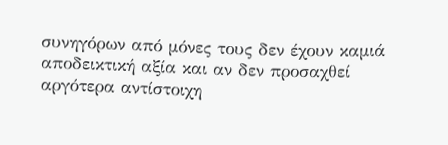συνηγόρων από μόνες τους δεν έχουν καμιά αποδεικτική αξία και αν δεν προσαχθεί αργότερα αντίστοιχη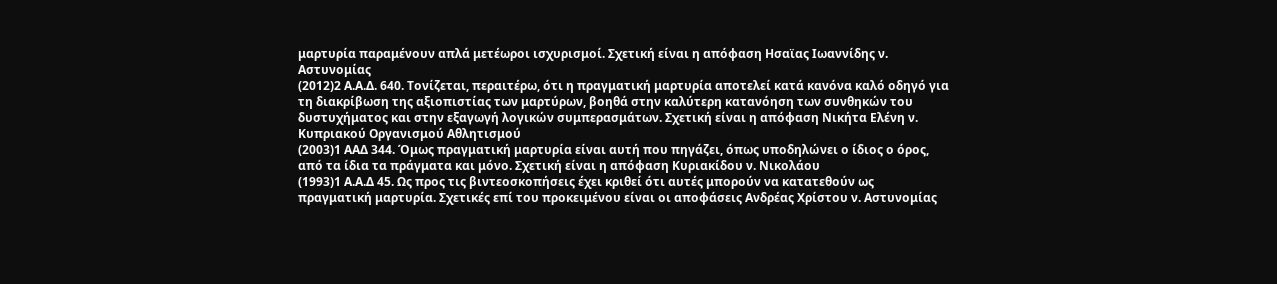μαρτυρία παραμένουν απλά μετέωροι ισχυρισμοί. Σχετική είναι η απόφαση Ησαϊας Ιωαννίδης ν. Αστυνομίας
(2012)2 Α.Α.Δ. 640. Τονίζεται, περαιτέρω, ότι η πραγματική μαρτυρία αποτελεί κατά κανόνα καλό οδηγό για τη διακρίβωση της αξιοπιστίας των μαρτύρων, βοηθά στην καλύτερη κατανόηση των συνθηκών του δυστυχήματος και στην εξαγωγή λογικών συμπερασμάτων. Σχετική είναι η απόφαση Νικήτα Ελένη ν. Κυπριακού Οργανισμού Αθλητισμού
(2003)1 ΑΑΔ 344. Όμως πραγματική μαρτυρία είναι αυτή που πηγάζει, όπως υποδηλώνει ο ίδιος ο όρος, από τα ίδια τα πράγματα και μόνο. Σχετική είναι η απόφαση Κυριακίδου ν. Νικολάου
(1993)1 Α.Α.Δ 45. Ως προς τις βιντεοσκοπήσεις έχει κριθεί ότι αυτές μπορούν να κατατεθούν ως πραγματική μαρτυρία. Σχετικές επί του προκειμένου είναι οι αποφάσεις Ανδρέας Χρίστου ν. Αστυνομίας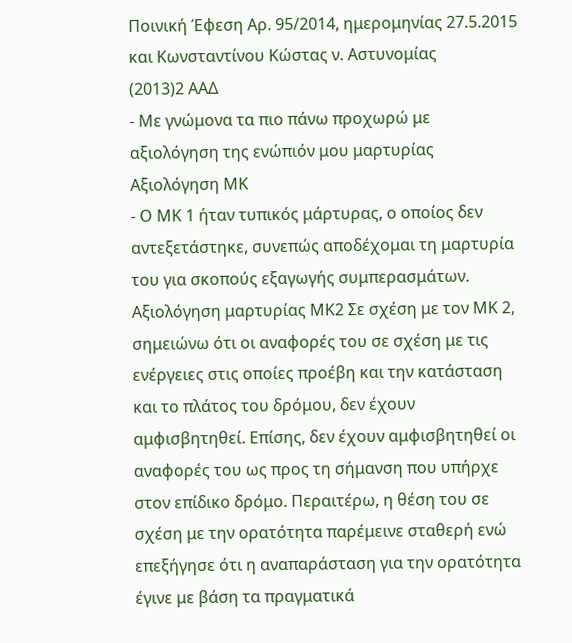Ποινική Έφεση Αρ. 95/2014, ημερομηνίας 27.5.2015 και Κωνσταντίνου Κώστας ν. Αστυνομίας
(2013)2 ΑΑΔ
- Με γνώμονα τα πιο πάνω προχωρώ με αξιολόγηση της ενώπιόν μου μαρτυρίας Αξιολόγηση ΜΚ
- Ο ΜΚ 1 ήταν τυπικός μάρτυρας, ο οποίος δεν αντεξετάστηκε, συνεπώς αποδέχομαι τη μαρτυρία του για σκοπούς εξαγωγής συμπερασμάτων. Αξιολόγηση μαρτυρίας ΜΚ2 Σε σχέση με τον ΜΚ 2, σημειώνω ότι οι αναφορές του σε σχέση με τις ενέργειες στις οποίες προέβη και την κατάσταση και το πλάτος του δρόμου, δεν έχουν αμφισβητηθεί. Επίσης, δεν έχουν αμφισβητηθεί οι αναφορές του ως προς τη σήμανση που υπήρχε στον επίδικο δρόμο. Περαιτέρω, η θέση του σε σχέση με την ορατότητα παρέμεινε σταθερή ενώ επεξήγησε ότι η αναπαράσταση για την ορατότητα έγινε με βάση τα πραγματικά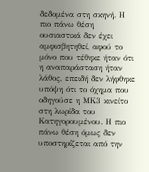δεδομένα στη σκηνή. Η πιο πάνω θέση ουσιαστικά δεν έχει αμφισβητηθεί, αφού το μόνο που τέθηκε ήταν ότι η αναπαράσταση ήταν λάθος, επειδή δεν λήφθηκε υπόψη ότι το όχημα που οδηγούσε η ΜΚ3 κινείτο στη λωρίδα του Κατηγορουμένου. Η πιο πάνω θέση όμως δεν υποστηρίζεται από την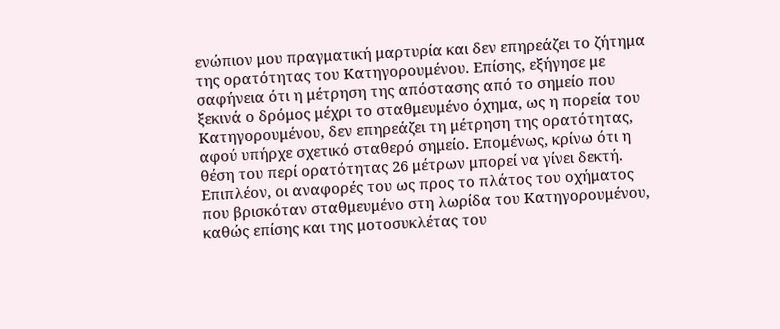ενώπιον μου πραγματική μαρτυρία και δεν επηρεάζει το ζήτημα της ορατότητας του Κατηγορουμένου. Επίσης, εξήγησε με σαφήνεια ότι η μέτρηση της απόστασης από το σημείο που ξεκινά ο δρόμος μέχρι το σταθμευμένο όχημα, ως η πορεία του Κατηγορουμένου, δεν επηρεάζει τη μέτρηση της ορατότητας, αφού υπήρχε σχετικό σταθερό σημείο. Επομένως, κρίνω ότι η θέση του περί ορατότητας 26 μέτρων μπορεί να γίνει δεκτή. Επιπλέον, οι αναφορές του ως προς το πλάτος του οχήματος που βρισκόταν σταθμευμένο στη λωρίδα του Κατηγορουμένου, καθώς επίσης και της μοτοσυκλέτας του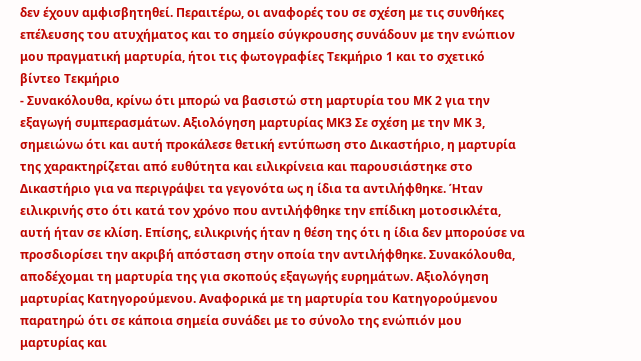δεν έχουν αμφισβητηθεί. Περαιτέρω, οι αναφορές του σε σχέση με τις συνθήκες επέλευσης του ατυχήματος και το σημείο σύγκρουσης συνάδουν με την ενώπιον μου πραγματική μαρτυρία, ήτοι τις φωτογραφίες Τεκμήριο 1 και το σχετικό βίντεο Τεκμήριο
- Συνακόλουθα, κρίνω ότι μπορώ να βασιστώ στη μαρτυρία του ΜΚ 2 για την εξαγωγή συμπερασμάτων. Αξιολόγηση μαρτυρίας ΜΚ3 Σε σχέση με την ΜΚ 3, σημειώνω ότι και αυτή προκάλεσε θετική εντύπωση στο Δικαστήριο, η μαρτυρία της χαρακτηρίζεται από ευθύτητα και ειλικρίνεια και παρουσιάστηκε στο Δικαστήριο για να περιγράψει τα γεγονότα ως η ίδια τα αντιλήφθηκε. Ήταν ειλικρινής στο ότι κατά τον χρόνο που αντιλήφθηκε την επίδικη μοτοσικλέτα, αυτή ήταν σε κλίση. Επίσης, ειλικρινής ήταν η θέση της ότι η ίδια δεν μπορούσε να προσδιορίσει την ακριβή απόσταση στην οποία την αντιλήφθηκε. Συνακόλουθα, αποδέχομαι τη μαρτυρία της για σκοπούς εξαγωγής ευρημάτων. Αξιολόγηση μαρτυρίας Κατηγορούμενου. Αναφορικά με τη μαρτυρία του Κατηγορούμενου παρατηρώ ότι σε κάποια σημεία συνάδει με το σύνολο της ενώπιόν μου μαρτυρίας και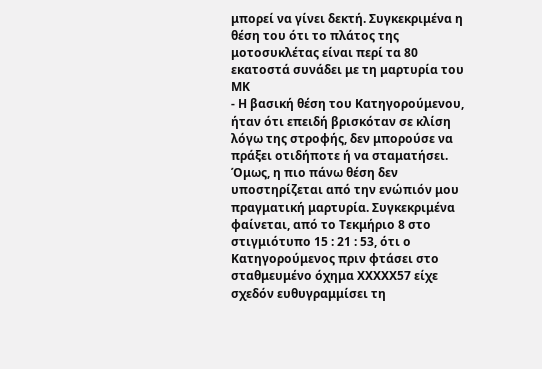μπορεί να γίνει δεκτή. Συγκεκριμένα η θέση του ότι το πλάτος της μοτοσυκλέτας είναι περί τα 80 εκατοστά συνάδει με τη μαρτυρία του ΜΚ
- Η βασική θέση του Κατηγορούμενου, ήταν ότι επειδή βρισκόταν σε κλίση λόγω της στροφής, δεν μπορούσε να πράξει οτιδήποτε ή να σταματήσει. Όμως, η πιο πάνω θέση δεν υποστηρίζεται από την ενώπιόν μου πραγματική μαρτυρία. Συγκεκριμένα φαίνεται, από το Τεκμήριο 8 στο στιγμιότυπο 15 : 21 : 53, ότι ο Κατηγορούμενος πριν φτάσει στο σταθμευμένο όχημα XXXXX57 είχε σχεδόν ευθυγραμμίσει τη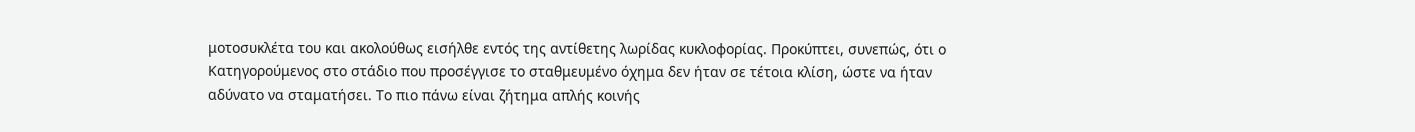μοτοσυκλέτα του και ακολούθως εισήλθε εντός της αντίθετης λωρίδας κυκλοφορίας. Προκύπτει, συνεπώς, ότι ο Κατηγορούμενος στο στάδιο που προσέγγισε το σταθμευμένο όχημα δεν ήταν σε τέτοια κλίση, ώστε να ήταν αδύνατο να σταματήσει. Το πιο πάνω είναι ζήτημα απλής κοινής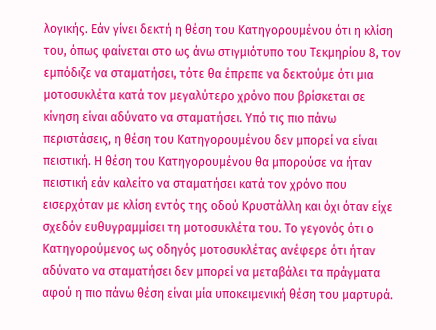λογικής. Εάν γίνει δεκτή η θέση του Κατηγορουμένου ότι η κλίση του, όπως φαίνεται στο ως άνω στιγμιότυπο του Τεκμηρίου 8, τον εμπόδιζε να σταματήσει, τότε θα έπρεπε να δεκτούμε ότι μια μοτοσυκλέτα κατά τον μεγαλύτερο χρόνο που βρίσκεται σε κίνηση είναι αδύνατο να σταματήσει. Υπό τις πιο πάνω περιστάσεις, η θέση του Κατηγορουμένου δεν μπορεί να είναι πειστική. Η θέση του Κατηγορουμένου θα μπορούσε να ήταν πειστική εάν καλείτο να σταματήσει κατά τον χρόνο που εισερχόταν με κλίση εντός της οδού Κρυστάλλη και όχι όταν είχε σχεδόν ευθυγραμμίσει τη μοτοσυκλέτα του. Το γεγονός ότι ο Κατηγορούμενος ως οδηγός μοτοσυκλέτας ανέφερε ότι ήταν αδύνατο να σταματήσει δεν μπορεί να μεταβάλει τα πράγματα αφού η πιο πάνω θέση είναι μία υποκειμενική θέση του μαρτυρά.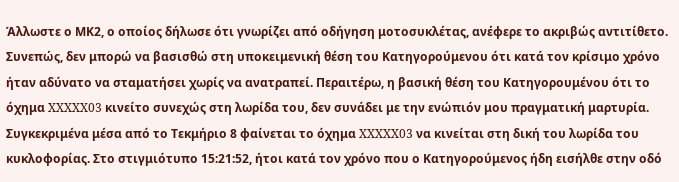Άλλωστε ο ΜΚ2, ο οποίος δήλωσε ότι γνωρίζει από οδήγηση μοτοσυκλέτας, ανέφερε το ακριβώς αντιτίθετο. Συνεπώς, δεν μπορώ να βασισθώ στη υποκειμενική θέση του Κατηγορούμενου ότι κατά τον κρίσιμο χρόνο ήταν αδύνατο να σταματήσει χωρίς να ανατραπεί. Περαιτέρω, η βασική θέση του Κατηγορουμένου ότι το όχημα XXXXX03 κινείτο συνεχώς στη λωρίδα του, δεν συνάδει με την ενώπιόν μου πραγματική μαρτυρία. Συγκεκριμένα μέσα από το Τεκμήριο 8 φαίνεται το όχημα XXXXX03 να κινείται στη δική του λωρίδα του κυκλοφορίας. Στο στιγμιότυπο 15:21:52, ήτοι κατά τον χρόνο που ο Κατηγορούμενος ήδη εισήλθε στην οδό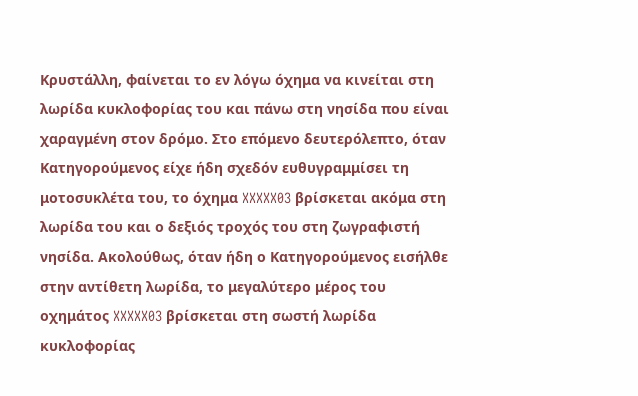Κρυστάλλη, φαίνεται το εν λόγω όχημα να κινείται στη λωρίδα κυκλοφορίας του και πάνω στη νησίδα που είναι χαραγμένη στον δρόμο. Στο επόμενο δευτερόλεπτο, όταν Κατηγορούμενος είχε ήδη σχεδόν ευθυγραμμίσει τη μοτοσυκλέτα του, το όχημα XXXXX03 βρίσκεται ακόμα στη λωρίδα του και ο δεξιός τροχός του στη ζωγραφιστή νησίδα. Ακολούθως, όταν ήδη ο Κατηγορούμενος εισήλθε στην αντίθετη λωρίδα, το μεγαλύτερο μέρος του οχημάτος XXXXX03 βρίσκεται στη σωστή λωρίδα κυκλοφορίας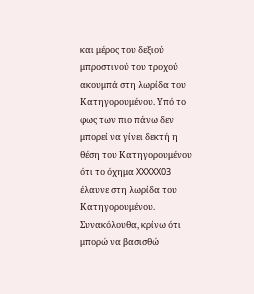και μέρος του δεξιού μπροστινού του τροχού ακουμπά στη λωρίδα του Κατηγορουμένου. Υπό το φως των πιο πάνω δεν μπορεί να γίνει δεκτή η θέση του Κατηγορουμένου ότι το όχημα XXXXX03 έλαυνε στη λωρίδα του Κατηγορουμένου. Συνακόλουθα, κρίνω ότι μπορώ να βασισθώ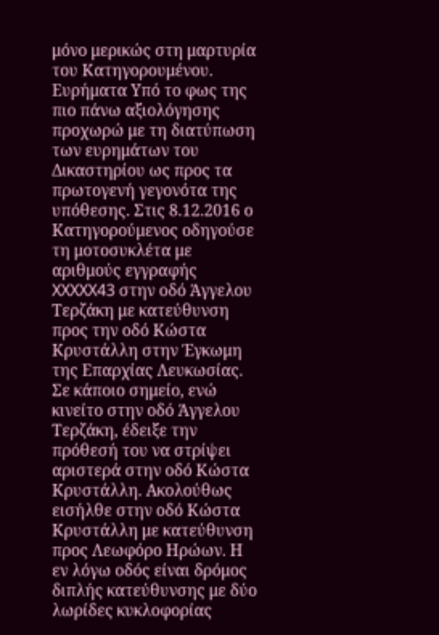μόνο μερικώς στη μαρτυρία του Κατηγορουμένου. Ευρήματα Υπό το φως της πιο πάνω αξιολόγησης προχωρώ με τη διατύπωση των ευρημάτων του Δικαστηρίου ως προς τα πρωτογενή γεγονότα της υπόθεσης. Στις 8.12.2016 ο Κατηγορούμενος οδηγούσε τη μοτοσυκλέτα με αριθμούς εγγραφής XXXXX43 στην οδό Άγγελου Τερζάκη με κατεύθυνση προς την οδό Κώστα Κρυστάλλη στην Έγκωμη της Επαρχίας Λευκωσίας. Σε κάποιο σημείο, ενώ κινείτο στην οδό Άγγελου Τερζάκη, έδειξε την πρόθεσή του να στρίψει αριστερά στην οδό Κώστα Κρυστάλλη. Ακολούθως εισήλθε στην οδό Κώστα Κρυστάλλη με κατεύθυνση προς Λεωφόρο Ηρώων. Η εν λόγω οδός είναι δρόμος διπλής κατεύθυνσης με δύο λωρίδες κυκλοφορίας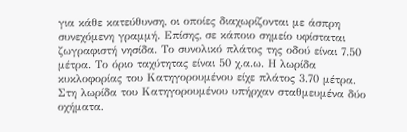για κάθε κατεύθυνση, οι οποίες διαχωρίζονται με άσπρη συνεχόμενη γραμμή. Επίσης, σε κάποιο σημείο υφίσταται ζωγραφιστή νησίδα. Το συνολικό πλάτος της οδού είναι 7.50 μέτρα. Το όριο ταχύτητας είναι 50 χ.α.ω. Η λωρίδα κυκλοφορίας του Κατηγορουμένου είχε πλάτος 3.70 μέτρα. Στη λωρίδα του Κατηγορουμένου υπήρχαν σταθμευμένα δύο οχήματα.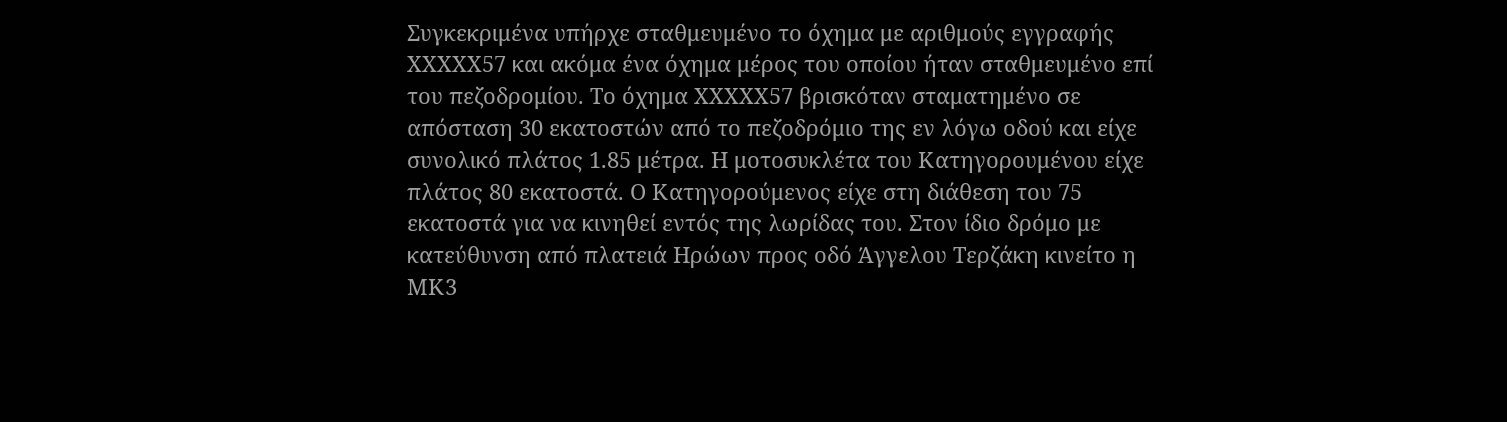Συγκεκριμένα υπήρχε σταθμευμένο το όχημα με αριθμούς εγγραφής XXXXX57 και ακόμα ένα όχημα μέρος του οποίου ήταν σταθμευμένο επί του πεζοδρομίου. Το όχημα XXXXX57 βρισκόταν σταματημένο σε απόσταση 30 εκατοστών από το πεζοδρόμιο της εν λόγω οδού και είχε συνολικό πλάτος 1.85 μέτρα. Η μοτοσυκλέτα του Κατηγορουμένου είχε πλάτος 80 εκατοστά. Ο Κατηγορούμενος είχε στη διάθεση του 75 εκατοστά για να κινηθεί εντός της λωρίδας του. Στον ίδιο δρόμο με κατεύθυνση από πλατειά Ηρώων προς οδό Άγγελου Τερζάκη κινείτο η ΜΚ3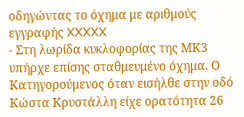οδηγώντας το όχημα με αριθμούς εγγραφής XXXXX
- Στη λωρίδα κυκλοφορίας της ΜΚ3 υπήρχε επίσης σταθμευμένο όχημα. Ο Κατηγορούμενος όταν εισήλθε στην οδό Κώστα Κρυστάλλη είχε ορατότητα 26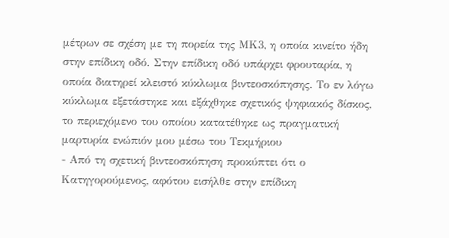μέτρων σε σχέση με τη πορεία της ΜΚ3, η οποία κινείτο ήδη στην επίδικη οδό. Στην επίδικη οδό υπάρχει φρουταρία, η οποία διατηρεί κλειστό κύκλωμα βιντεοσκόπησης. Το εν λόγω κύκλωμα εξετάστηκε και εξάχθηκε σχετικός ψηφιακός δίσκος, το περιεχόμενο του οποίου κατατέθηκε ως πραγματική μαρτυρία ενώπιόν μου μέσω του Τεκμήριου
- Από τη σχετική βιντεοσκόπηση προκύπτει ότι ο Κατηγορούμενος, αφότου εισήλθε στην επίδικη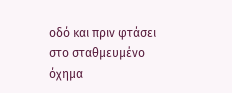οδό και πριν φτάσει στο σταθμευμένο όχημα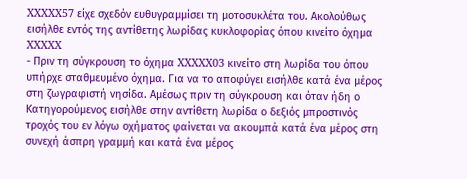XXXXX57 είχε σχεδόν ευθυγραμμίσει τη μοτοσυκλέτα του. Ακολούθως εισήλθε εντός της αντίθετης λωρίδας κυκλοφορίας όπου κινείτο όχημα XXXXX
- Πριν τη σύγκρουση το όχημα XXXXX03 κινείτο στη λωρίδα του όπου υπήρχε σταθμευμένο όχημα. Για να το αποφύγει εισήλθε κατά ένα μέρος στη ζωγραφιστή νησίδα. Αμέσως πριν τη σύγκρουση και όταν ήδη ο Κατηγορούμενος εισήλθε στην αντίθετη λωρίδα ο δεξιός μπροστινός τροχός του εν λόγω οχήματος φαίνεται να ακουμπά κατά ένα μέρος στη συνεχή άσπρη γραμμή και κατά ένα μέρος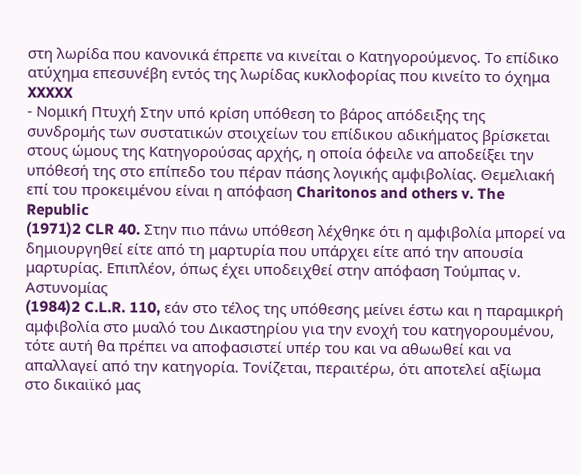στη λωρίδα που κανονικά έπρεπε να κινείται ο Κατηγορούμενος. Το επίδικο ατύχημα επεσυνέβη εντός της λωρίδας κυκλοφορίας που κινείτο το όχημα XXXXX
- Νομική Πτυχή Στην υπό κρίση υπόθεση το βάρος απόδειξης της συνδρομής των συστατικών στοιχείων του επίδικου αδικήματος βρίσκεται στους ώμους της Κατηγορούσας αρχής, η οποία όφειλε να αποδείξει την υπόθεσή της στο επίπεδο του πέραν πάσης λογικής αμφιβολίας. Θεμελιακή επί του προκειμένου είναι η απόφαση Charitonos and others v. The Republic
(1971)2 CLR 40. Στην πιο πάνω υπόθεση λέχθηκε ότι η αμφιβολία μπορεί να δημιουργηθεί είτε από τη μαρτυρία που υπάρχει είτε από την απουσία μαρτυρίας. Επιπλέον, όπως έχει υποδειχθεί στην απόφαση Τούμπας ν. Αστυνομίας
(1984)2 C.L.R. 110, εάν στο τέλος της υπόθεσης μείνει έστω και η παραμικρή αμφιβολία στο μυαλό του Δικαστηρίου για την ενοχή του κατηγορουμένου, τότε αυτή θα πρέπει να αποφασιστεί υπέρ του και να αθωωθεί και να απαλλαγεί από την κατηγορία. Τονίζεται, περαιτέρω, ότι αποτελεί αξίωμα στο δικαιϊκό μας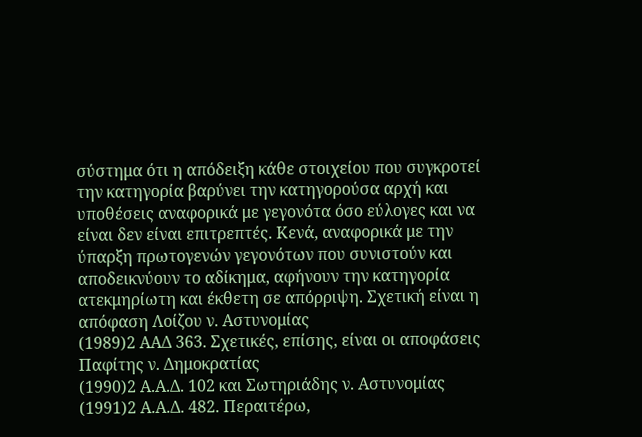σύστημα ότι η απόδειξη κάθε στοιχείου που συγκροτεί την κατηγορία βαρύνει την κατηγορούσα αρχή και υποθέσεις αναφορικά με γεγονότα όσο εύλογες και να είναι δεν είναι επιτρεπτές. Κενά, αναφορικά με την ύπαρξη πρωτογενών γεγονότων που συνιστούν και αποδεικνύουν το αδίκημα, αφήνουν την κατηγορία ατεκμηρίωτη και έκθετη σε απόρριψη. Σχετική είναι η απόφαση Λοίζου ν. Αστυνομίας
(1989)2 ΑΑΔ 363. Σχετικές, επίσης, είναι οι αποφάσεις Παφίτης ν. Δημοκρατίας
(1990)2 Α.Α.Δ. 102 και Σωτηριάδης ν. Αστυνομίας
(1991)2 Α.Α.Δ. 482. Περαιτέρω,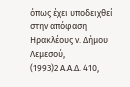όπως έχει υποδειχθεί στην απόφαση Ηρακλέους ν. Δήμου Λεμεσού,
(1993)2 Α.Α.Δ. 410,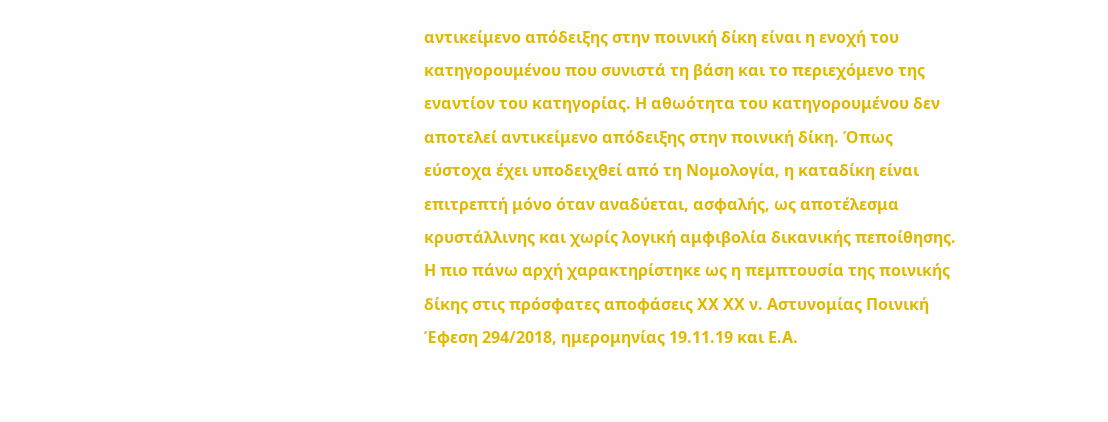αντικείμενο απόδειξης στην ποινική δίκη είναι η ενοχή του κατηγορουμένου που συνιστά τη βάση και το περιεχόμενο της εναντίον του κατηγορίας. Η αθωότητα του κατηγορουμένου δεν αποτελεί αντικείμενο απόδειξης στην ποινική δίκη. Όπως εύστοχα έχει υποδειχθεί από τη Νομολογία, η καταδίκη είναι επιτρεπτή μόνο όταν αναδύεται, ασφαλής, ως αποτέλεσμα κρυστάλλινης και χωρίς λογική αμφιβολία δικανικής πεποίθησης. Η πιο πάνω αρχή χαρακτηρίστηκε ως η πεμπτουσία της ποινικής δίκης στις πρόσφατες αποφάσεις ΧΧ ΧΧ ν. Αστυνομίας Ποινική Έφεση 294/2018, ημερομηνίας 19.11.19 και Ε.Α.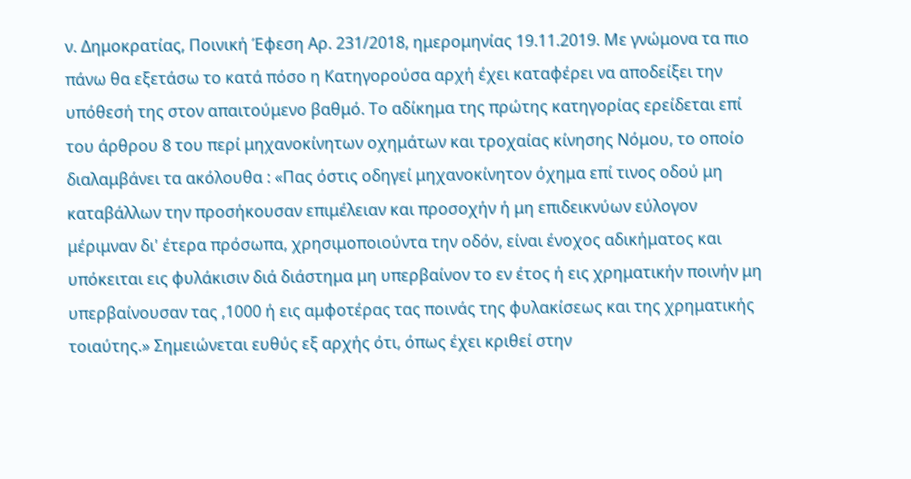ν. Δημοκρατίας, Ποινική Έφεση Αρ. 231/2018, ημερομηνίας 19.11.2019. Με γνώμονα τα πιο πάνω θα εξετάσω το κατά πόσο η Κατηγορούσα αρχή έχει καταφέρει να αποδείξει την υπόθεσή της στον απαιτούμενο βαθμό. Το αδίκημα της πρώτης κατηγορίας ερείδεται επί του άρθρου 8 του περί μηχανοκίνητων οχημάτων και τροχαίας κίνησης Νόμου, το οποίο διαλαμβάνει τα ακόλουθα : «Πας όστις οδηγεί μηχανοκίνητον όχημα επί τινος οδού μη καταβάλλων την προσήκουσαν επιμέλειαν και προσοχήν ή μη επιδεικνύων εύλογον μέριμναν δι' έτερα πρόσωπα, χρησιμοποιούντα την οδόν, είναι ένοχος αδικήματος και υπόκειται εις φυλάκισιν διά διάστημα μη υπερβαίνον το εν έτος ή εις χρηματικήν ποινήν μη υπερβαίνουσαν τας ,1000 ή εις αμφοτέρας τας ποινάς της φυλακίσεως και της χρηματικής τοιαύτης.» Σημειώνεται ευθύς εξ αρχής ότι, όπως έχει κριθεί στην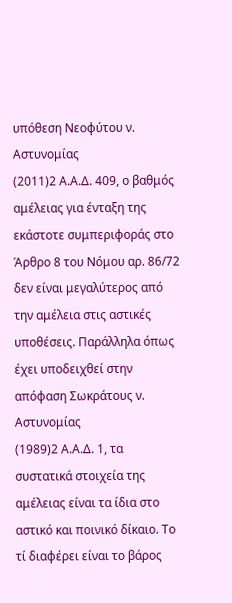υπόθεση Νεοφύτου ν. Αστυνομίας
(2011)2 Α.Α.Δ. 409, ο βαθμός αμέλειας για ένταξη της εκάστοτε συμπεριφοράς στο Άρθρο 8 του Νόμου αρ. 86/72 δεν είναι μεγαλύτερος από την αμέλεια στις αστικές υποθέσεις. Παράλληλα όπως έχει υποδειχθεί στην απόφαση Σωκράτους ν. Αστυνομίας
(1989)2 Α.Α.Δ. 1, τα συστατικά στοιχεία της αμέλειας είναι τα ίδια στο αστικό και ποινικό δίκαιο. Το τί διαφέρει είναι το βάρος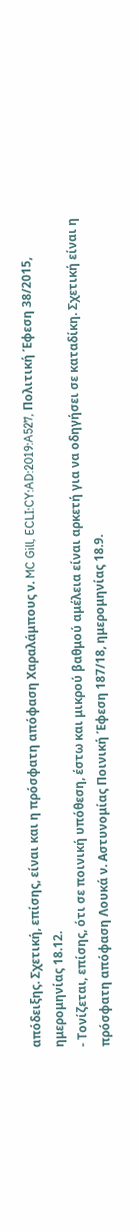απόδειξης. Σχετική, επίσης, είναι και η πρόσφατη απόφαση Χαραλάμπους ν. MC Gill, ECLI:CY:AD:2019:A527, Πολιτική Έφεση 38/2015, ημερομηνίας 18.12.
- Τονίζεται, επίσης, ότι σε ποινική υπόθεση, έστω και μικρού βαθμού αμέλεια είναι αρκετή για να οδηγήσει σε καταδίκη. Σχετική είναι η πρόσφατη απόφαση Λουκά ν. Αστυνομίας Ποινική Έφεση 187/18, ημερομηνίας 18.9.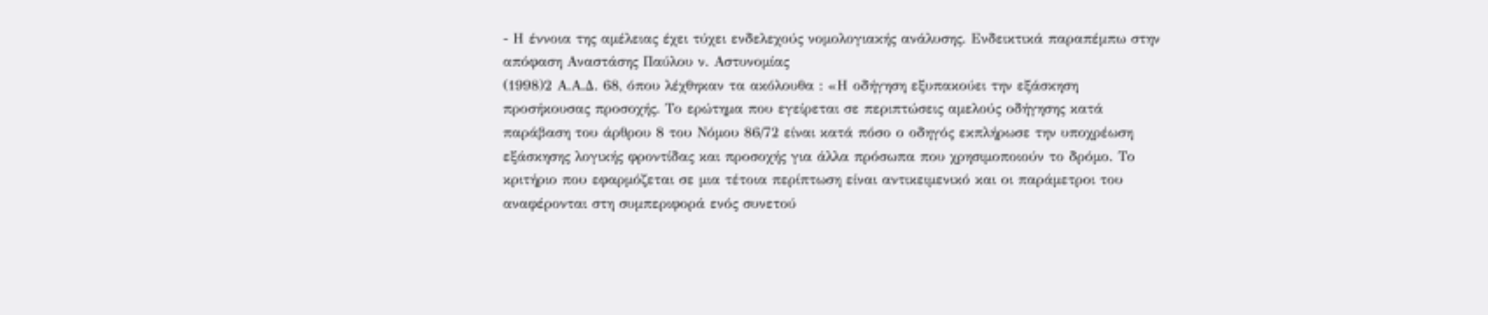- Η έννοια της αμέλειας έχει τύχει ενδελεχούς νομολογιακής ανάλυσης. Ενδεικτικά παραπέμπω στην απόφαση Αναστάσης Παύλου ν. Αστυνομίας
(1998)2 Α.Α.Δ. 68, όπου λέχθηκαν τα ακόλουθα : «Η οδήγηση εξυπακούει την εξάσκηση προσήκουσας προσοχής. Το ερώτημα που εγείρεται σε περιπτώσεις αμελούς οδήγησης κατά παράβαση του άρθρου 8 του Νόμου 86/72 είναι κατά πόσο ο οδηγός εκπλήρωσε την υποχρέωση εξάσκησης λογικής φροντίδας και προσοχής για άλλα πρόσωπα που χρησιμοποιούν το δρόμο. Το κριτήριο που εφαρμόζεται σε μια τέτοια περίπτωση είναι αντικειμενικό και οι παράμετροι του αναφέρονται στη συμπεριφορά ενός συνετού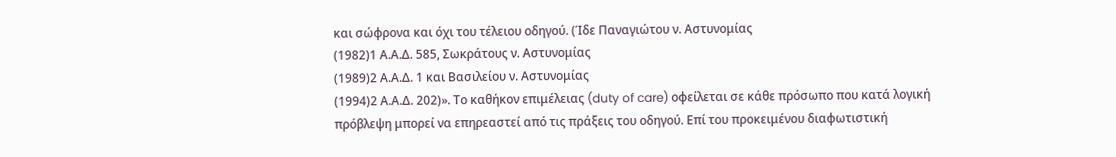και σώφρονα και όχι του τέλειου οδηγού. (Ίδε Παναγιώτου ν. Αστυνομίας
(1982)1 Α.Α.Δ. 585, Σωκράτους ν. Αστυνομίας
(1989)2 Α.Α.Δ. 1 και Βασιλείου ν. Αστυνομίας
(1994)2 Α.Α.Δ. 202)». Το καθήκον επιμέλειας (duty of care) οφείλεται σε κάθε πρόσωπο που κατά λογική πρόβλεψη μπορεί να επηρεαστεί από τις πράξεις του οδηγού. Επί του προκειμένου διαφωτιστική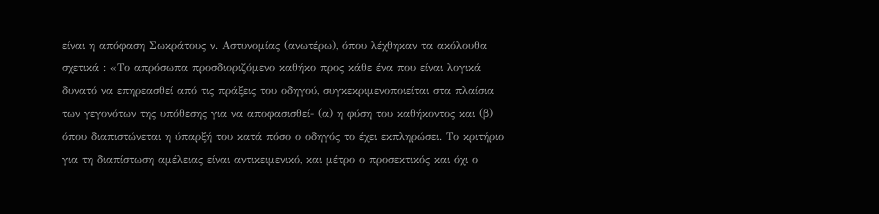είναι η απόφαση Σωκράτους ν. Αστυνομίας (ανωτέρω), όπου λέχθηκαν τα ακόλουθα σχετικά : «Το απρόσωπα προσδιοριζόμενο καθήκο προς κάθε ένα που είναι λογικά δυνατό να επηρεασθεί από τις πράξεις του οδηγού, συγκεκριμενοποιείται στα πλαίσια των γεγονότων της υπόθεσης για να αποφασισθεί- (α) η φύση του καθήκοντος και (β) όπου διαπιστώνεται η ύπαρξή του κατά πόσο ο οδηγός το έχει εκπληρώσει. Το κριτήριο για τη διαπίστωση αμέλειας είναι αντικειμενικό, και μέτρο ο προσεκτικός και όχι ο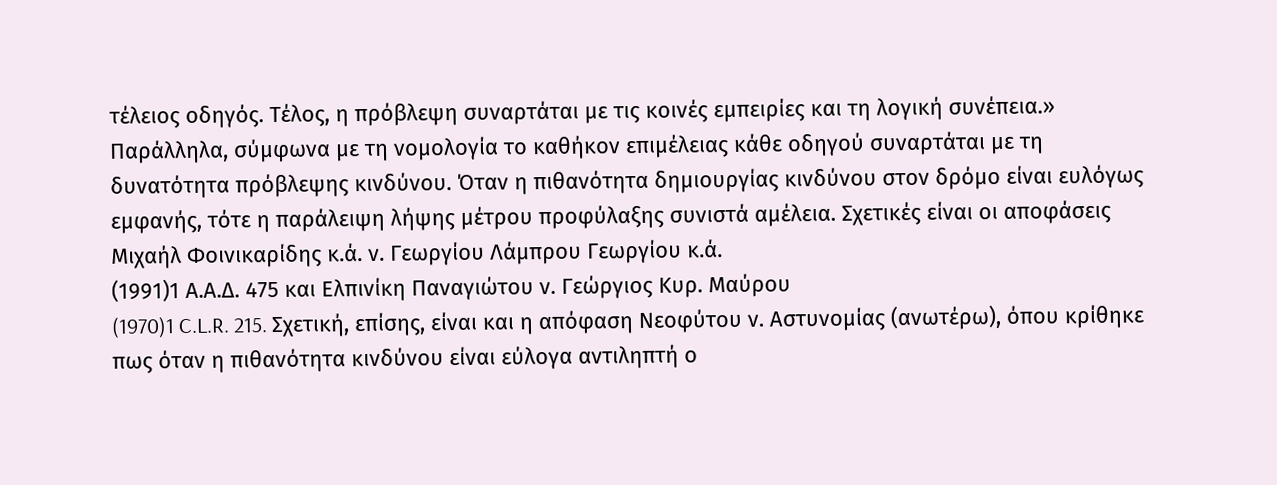τέλειος οδηγός. Τέλος, η πρόβλεψη συναρτάται με τις κοινές εμπειρίες και τη λογική συνέπεια.» Παράλληλα, σύμφωνα με τη νομολογία το καθήκον επιμέλειας κάθε οδηγού συναρτάται με τη δυνατότητα πρόβλεψης κινδύνου. Όταν η πιθανότητα δημιουργίας κινδύνου στον δρόμο είναι ευλόγως εμφανής, τότε η παράλειψη λήψης μέτρου προφύλαξης συνιστά αμέλεια. Σχετικές είναι οι αποφάσεις Μιχαήλ Φοινικαρίδης κ.ά. ν. Γεωργίου Λάμπρου Γεωργίου κ.ά.
(1991)1 Α.Α.Δ. 475 και Ελπινίκη Παναγιώτου ν. Γεώργιος Κυρ. Μαύρου
(1970)1 C.L.R. 215. Σχετική, επίσης, είναι και η απόφαση Νεοφύτου ν. Αστυνομίας (ανωτέρω), όπου κρίθηκε πως όταν η πιθανότητα κινδύνου είναι εύλογα αντιληπτή ο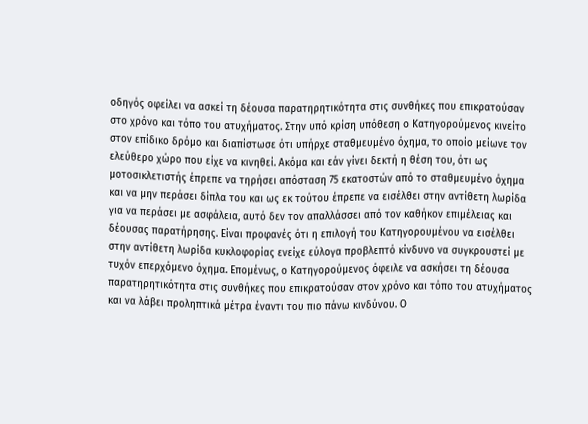οδηγός οφείλει να ασκεί τη δέουσα παρατηρητικότητα στις συνθήκες που επικρατούσαν στο χρόνο και τόπο του ατυχήματος. Στην υπό κρίση υπόθεση ο Κατηγορούμενος κινείτο στον επίδικο δρόμο και διαπίστωσε ότι υπήρχε σταθμευμένο όχημα, το οποίο μείωνε τον ελεύθερο χώρο που είχε να κινηθεί. Ακόμα και εάν γίνει δεκτή η θέση του, ότι ως μοτοσικλετιστής έπρεπε να τηρήσει απόσταση 75 εκατοστών από το σταθμευμένο όχημα και να μην περάσει δίπλα του και ως εκ τούτου έπρεπε να εισέλθει στην αντίθετη λωρίδα για να περάσει με ασφάλεια, αυτό δεν τον απαλλάσσει από τον καθήκον επιμέλειας και δέουσας παρατήρησης. Είναι προφανές ότι η επιλογή του Κατηγορουμένου να εισέλθει στην αντίθετη λωρίδα κυκλοφορίας ενείχε εύλογα προβλεπτό κίνδυνο να συγκρουστεί με τυχόν επερχόμενο όχημα. Επομένως, ο Κατηγορούμενος όφειλε να ασκήσει τη δέουσα παρατηρητικότητα στις συνθήκες που επικρατούσαν στον χρόνο και τόπο του ατυχήματος και να λάβει προληπτικά μέτρα έναντι του πιο πάνω κινδύνου. Ο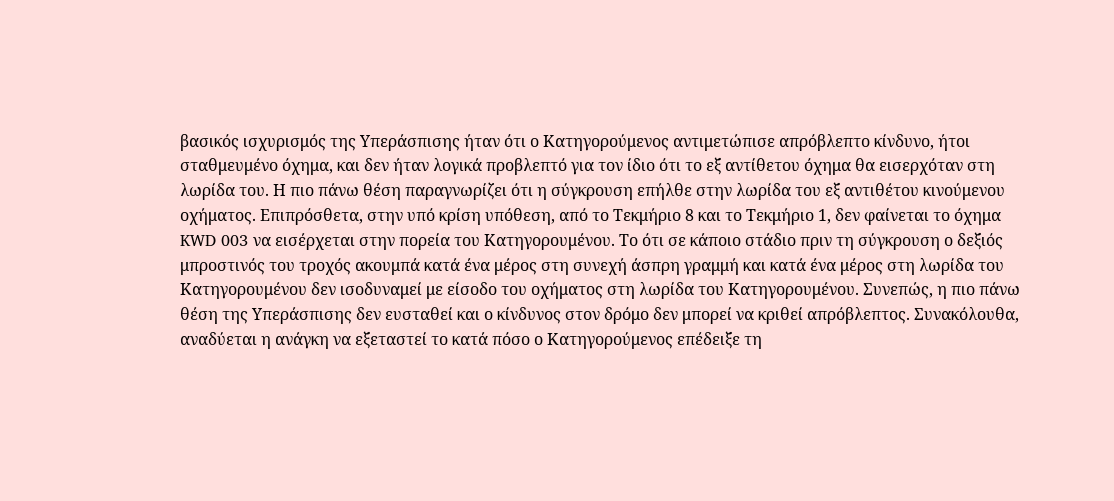βασικός ισχυρισμός της Υπεράσπισης ήταν ότι ο Κατηγορούμενος αντιμετώπισε απρόβλεπτο κίνδυνο, ήτοι σταθμευμένο όχημα, και δεν ήταν λογικά προβλεπτό για τον ίδιο ότι το εξ αντίθετου όχημα θα εισερχόταν στη λωρίδα του. Η πιο πάνω θέση παραγνωρίζει ότι η σύγκρουση επήλθε στην λωρίδα του εξ αντιθέτου κινούμενου οχήματος. Επιπρόσθετα, στην υπό κρίση υπόθεση, από το Τεκμήριο 8 και το Τεκμήριο 1, δεν φαίνεται το όχημα KWD 003 να εισέρχεται στην πορεία του Κατηγορουμένου. Το ότι σε κάποιο στάδιο πριν τη σύγκρουση ο δεξιός μπροστινός του τροχός ακουμπά κατά ένα μέρος στη συνεχή άσπρη γραμμή και κατά ένα μέρος στη λωρίδα του Κατηγορουμένου δεν ισοδυναμεί με είσοδο του οχήματος στη λωρίδα του Κατηγορουμένου. Συνεπώς, η πιο πάνω θέση της Υπεράσπισης δεν ευσταθεί και ο κίνδυνος στον δρόμο δεν μπορεί να κριθεί απρόβλεπτος. Συνακόλουθα, αναδύεται η ανάγκη να εξεταστεί το κατά πόσο ο Κατηγορούμενος επέδειξε τη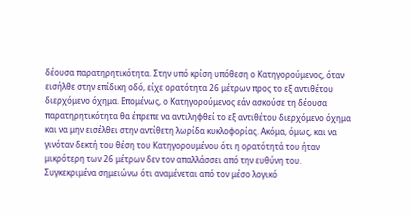δέουσα παρατηρητικότητα. Στην υπό κρίση υπόθεση ο Κατηγορούμενος, όταν εισήλθε στην επίδικη οδό, είχε ορατότητα 26 μέτρων προς το εξ αντιθέτου διερχόμενο όχημα. Επομένως, ο Κατηγορούμενος εάν ασκούσε τη δέουσα παρατηρητικότητα θα έπρεπε να αντιληφθεί το εξ αντιθέτου διερχόμενο όχημα και να μην εισέλθει στην αντίθετη λωρίδα κυκλοφορίας. Ακόμα, όμως, και να γινόταν δεκτή του θέση του Κατηγορουμένου ότι η ορατότητά του ήταν μικρότερη των 26 μέτρων δεν τον απαλλάσσει από την ευθύνη του. Συγκεκριμένα σημειώνω ότι αναμένεται από τον μέσο λογικό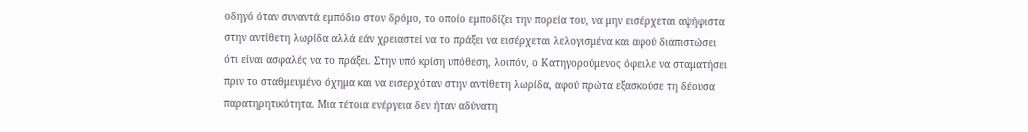οδηγό όταν συναντά εμπόδιο στον δρόμο, το οποίο εμποδίζει την πορεία του, να μην εισέρχεται αψήφιστα στην αντίθετη λωρίδα αλλά εάν χρειαστεί να το πράξει να εισέρχεται λελογισμένα και αφού διαπιστώσει ότι είναι ασφαλές να το πράξει. Στην υπό κρίση υπόθεση, λοιπόν, ο Κατηγορούμενος όφειλε να σταματήσει πριν το σταθμευμένο όχημα και να εισερχόταν στην αντίθετη λωρίδα, αφού πρώτα εξασκούσε τη δέουσα παρατηρητικότητα. Μια τέτοια ενέργεια δεν ήταν αδύνατη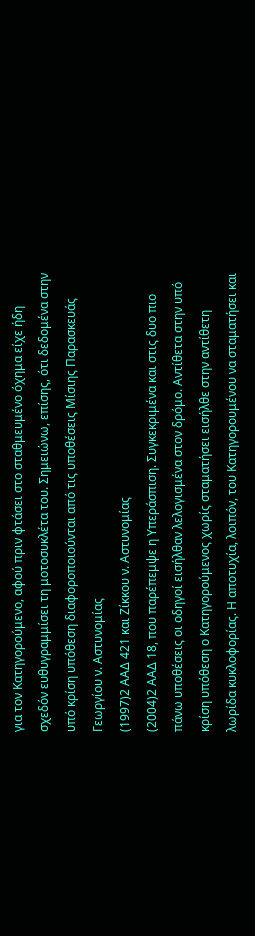για τον Κατηγορούμενο, αφού πριν φτάσει στο σταθμευμένο όχημα είχε ήδη σχεδόν ευθυγραμμίσει τη μοτοσυκλέτα του. Σημειώνω, επίσης, ότι δεδομένα στην υπό κρίση υπόθεση διαφοροποιούνται από τις υποθέσεις Mίσιης Παρασκευάς Γεωργίου ν. Aστυνομίας
(1997)2 ΑΑΔ 421 και Ζίκκου ν. Αστυνομίας
(2004)2 ΑΑΔ 18, που παρέπεμψε η Υπεράσπιση. Συγκεκριμένα και στις δυο πιο πάνω υποθέσεις οι οδηγοί εισήλθαν λελογισμένα στον δρόμο. Αντίθετα στην υπό κρίση υπόθεση ο Κατηγορούμενος χωρίς σταματήσει εισήλθε στην αντίθετη λωρίδα κυκλοφορίας. Η αποτυχία, λοιπόν, του Κατηγορουμένου να σταματήσει και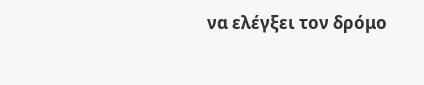να ελέγξει τον δρόμο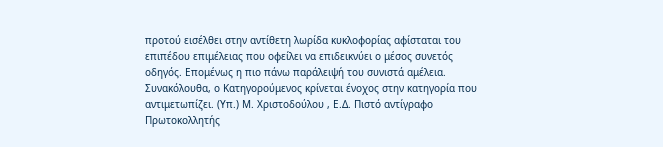προτού εισέλθει στην αντίθετη λωρίδα κυκλοφορίας αφίσταται του επιπέδου επιμέλειας που οφείλει να επιδεικνύει ο μέσος συνετός οδηγός. Επομένως η πιο πάνω παράλειψή του συνιστά αμέλεια. Συνακόλουθα, ο Κατηγορούμενος κρίνεται ένοχος στην κατηγορία που αντιμετωπίζει. (Υπ.) Μ. Χριστοδούλου , Ε.Δ. Πιστό αντίγραφο Πρωτοκολλητής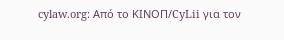cylaw.org: Από το ΚΙΝOΠ/CyLii για τον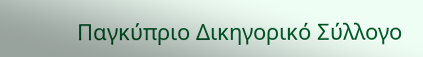Παγκύπριο Δικηγορικό Σύλλογο